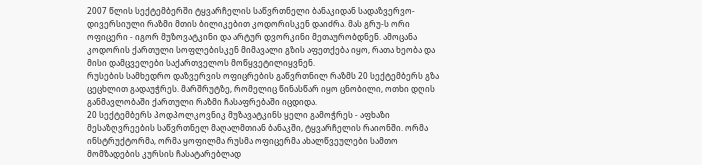2007 წლის სექტემბერში ტყვარჩელის საწვრთნელი ბანაკიდან სადაზვერვო-დივერსიული რაზმი მთის ბილიკებით კოდორისკენ დაიძრა. მას გრუ-ს ორი ოფიცერი - იგორ მუზოვატკინი და არტურ დვორკინი მეთაურობდნენ. ამოცანა კოდორის ქართული სოფლებისკენ მიმავალი გზის აფეთქება იყო, რათა ხეობა და მისი დამცველები საქართველოს მოწყვეტილიყვნენ.
რუსების სამხედრო დაზვერვის ოფიცრების გაწვრთნილ რაზმს 20 სექტემბერს გზა ცეცხლით გადაუჭრეს. მარშრუტზე, რომელიც წინასწარ იყო ცნობილი, ოთხი დღის განმავლობაში ქართული რაზმი ჩასაფრებაში იცდიდა.
20 სექტემბერს პოდპოლკოვნიკ მუზავატკინს ყელი გამოჭრეს - აფხაზი მესაზღვრეების საწვრთნელ მაღალმთიან ბანაკში, ტყვარჩელის რაიონში. ორმა ინსტრუქტორმა, ორმა ყოფილმა რუსმა ოფიცერმა ახალწვეულები სამთო მომზადების კურსის ჩასატარებლად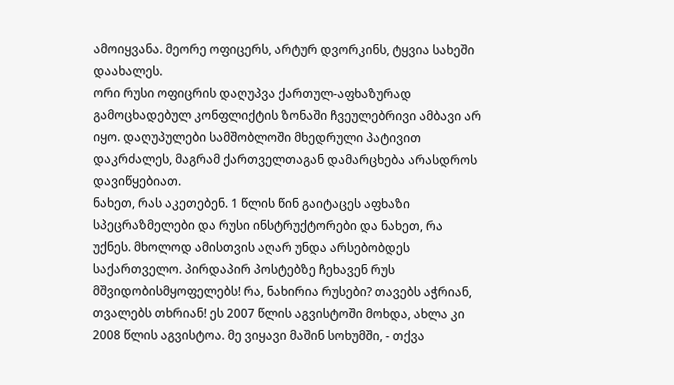ამოიყვანა. მეორე ოფიცერს, არტურ დვორკინს, ტყვია სახეში დაახალეს.
ორი რუსი ოფიცრის დაღუპვა ქართულ-აფხაზურად გამოცხადებულ კონფლიქტის ზონაში ჩვეულებრივი ამბავი არ იყო. დაღუპულები სამშობლოში მხედრული პატივით დაკრძალეს, მაგრამ ქართველთაგან დამარცხება არასდროს დავიწყებიათ.
ნახეთ, რას აკეთებენ. 1 წლის წინ გაიტაცეს აფხაზი სპეცრაზმელები და რუსი ინსტრუქტორები და ნახეთ, რა უქნეს. მხოლოდ ამისთვის აღარ უნდა არსებობდეს საქართველო. პირდაპირ პოსტებზე ჩეხავენ რუს მშვიდობისმყოფელებს! რა, ნახირია რუსები? თავებს აჭრიან, თვალებს თხრიან! ეს 2007 წლის აგვისტოში მოხდა, ახლა კი 2008 წლის აგვისტოა. მე ვიყავი მაშინ სოხუმში, - თქვა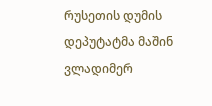რუსეთის დუმის დეპუტატმა მაშინ ვლადიმერ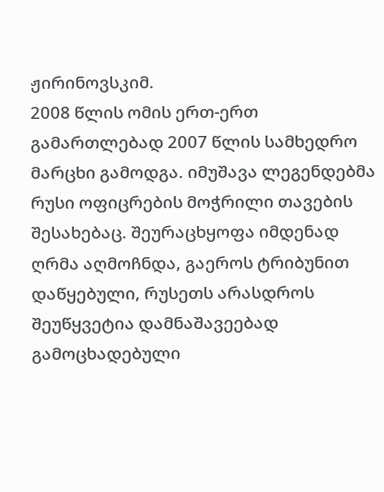ჟირინოვსკიმ.
2008 წლის ომის ერთ-ერთ გამართლებად 2007 წლის სამხედრო მარცხი გამოდგა. იმუშავა ლეგენდებმა რუსი ოფიცრების მოჭრილი თავების შესახებაც. შეურაცხყოფა იმდენად ღრმა აღმოჩნდა, გაეროს ტრიბუნით დაწყებული, რუსეთს არასდროს შეუწყვეტია დამნაშავეებად გამოცხადებული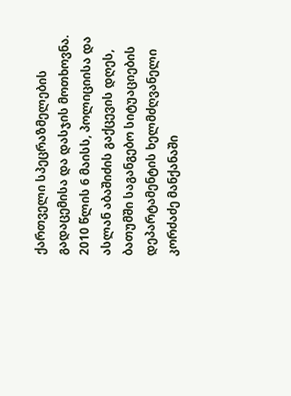ქართველი სპეცრაზმელების გადაცემისა და დასჯის მოთხოვნა.
2010 წლის 6 მაისს, პოლიციისა და ასლან აბაშიძის გაქცევის დღეს, ბათუმში საგანგებო სიტუაციების დეპარტამენტის ხელმძღვანელი კორძაძე მანქანაში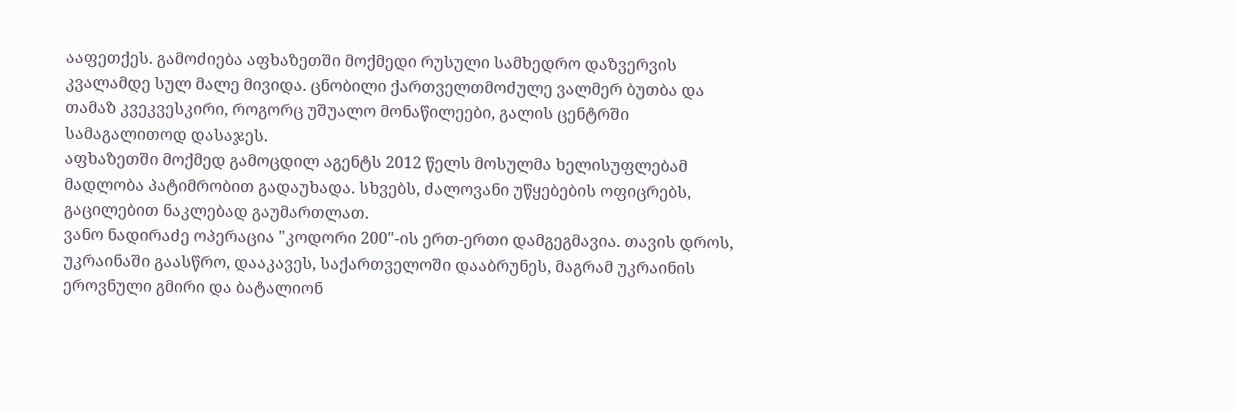ააფეთქეს. გამოძიება აფხაზეთში მოქმედი რუსული სამხედრო დაზვერვის კვალამდე სულ მალე მივიდა. ცნობილი ქართველთმოძულე ვალმერ ბუთბა და თამაზ კვეკვესკირი, როგორც უშუალო მონაწილეები, გალის ცენტრში სამაგალითოდ დასაჯეს.
აფხაზეთში მოქმედ გამოცდილ აგენტს 2012 წელს მოსულმა ხელისუფლებამ მადლობა პატიმრობით გადაუხადა. სხვებს, ძალოვანი უწყებების ოფიცრებს, გაცილებით ნაკლებად გაუმართლათ.
ვანო ნადირაძე ოპერაცია "კოდორი 200"-ის ერთ-ერთი დამგეგმავია. თავის დროს, უკრაინაში გაასწრო, დააკავეს, საქართველოში დააბრუნეს, მაგრამ უკრაინის ეროვნული გმირი და ბატალიონ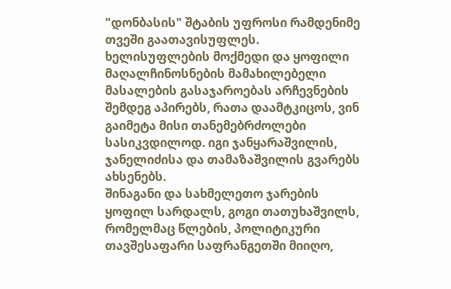"დონბასის" შტაბის უფროსი რამდენიმე თვეში გაათავისუფლეს. ხელისუფლების მოქმედი და ყოფილი მაღალჩინოსნების მამახილებელი მასალების გასაჯაროებას არჩევნების შემდეგ აპირებს, რათა დაამტკიცოს, ვინ გაიმეტა მისი თანემებრძოლები სასიკვდილოდ. იგი ჯანყარაშვილის, ჯანელიძისა და თამაზაშვილის გვარებს ახსენებს.
შინაგანი და სახმელეთო ჯარების ყოფილ სარდალს, გოგი თათუხაშვილს, რომელმაც წლების, პოლიტიკური თავშესაფარი საფრანგეთში მიიღო,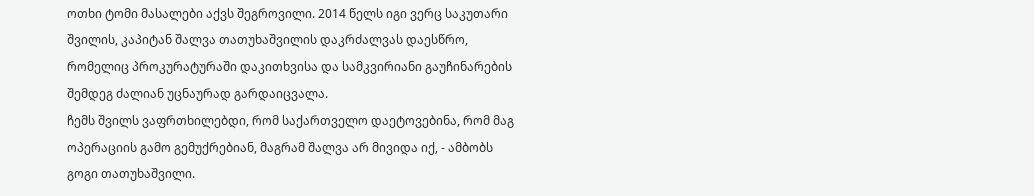ოთხი ტომი მასალები აქვს შეგროვილი. 2014 წელს იგი ვერც საკუთარი შვილის, კაპიტან შალვა თათუხაშვილის დაკრძალვას დაესწრო, რომელიც პროკურატურაში დაკითხვისა და სამკვირიანი გაუჩინარების შემდეგ ძალიან უცნაურად გარდაიცვალა.
ჩემს შვილს ვაფრთხილებდი, რომ საქართველო დაეტოვებინა, რომ მაგ ოპერაციის გამო გემუქრებიან, მაგრამ შალვა არ მივიდა იქ, - ამბობს გოგი თათუხაშვილი.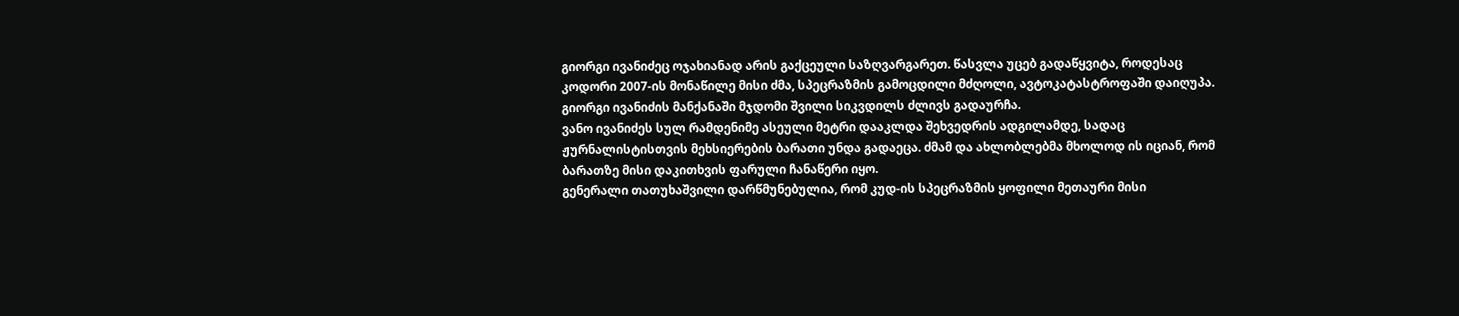გიორგი ივანიძეც ოჯახიანად არის გაქცეული საზღვარგარეთ. წასვლა უცებ გადაწყვიტა, როდესაც კოდორი 2007-ის მონაწილე მისი ძმა, სპეცრაზმის გამოცდილი მძღოლი, ავტოკატასტროფაში დაიღუპა. გიორგი ივანიძის მანქანაში მჯდომი შვილი სიკვდილს ძლივს გადაურჩა.
ვანო ივანიძეს სულ რამდენიმე ასეული მეტრი დააკლდა შეხვედრის ადგილამდე, სადაც ჟურნალისტისთვის მეხსიერების ბარათი უნდა გადაეცა. ძმამ და ახლობლებმა მხოლოდ ის იციან, რომ ბარათზე მისი დაკითხვის ფარული ჩანაწერი იყო.
გენერალი თათუხაშვილი დარწმუნებულია, რომ კუდ-ის სპეცრაზმის ყოფილი მეთაური მისი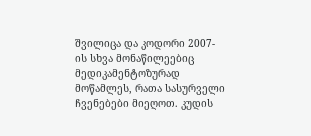შვილიცა და კოდორი 2007-ის სხვა მონაწილეებიც მედიკამენტოზურად მოწამლეს, რათა სასურველი ჩვენებები მიეღოთ. კუდის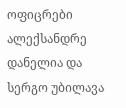ოფიცრები ალექსანდრე დანელია და სერგო უბილავა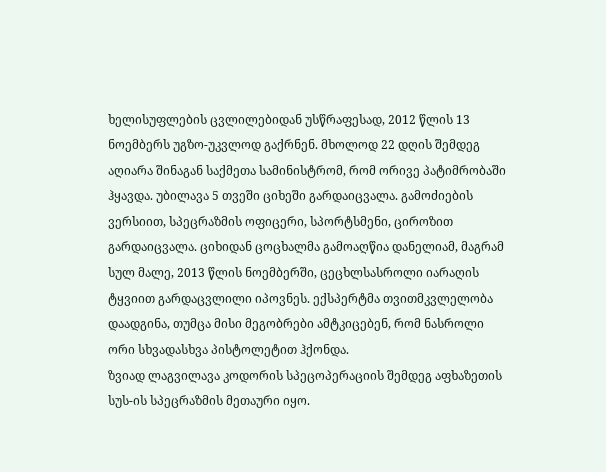ხელისუფლების ცვლილებიდან უსწრაფესად, 2012 წლის 13 ნოემბერს უგზო-უკვლოდ გაქრნენ. მხოლოდ 22 დღის შემდეგ აღიარა შინაგან საქმეთა სამინისტრომ, რომ ორივე პატიმრობაში ჰყავდა. უბილავა 5 თვეში ციხეში გარდაიცვალა. გამოძიების ვერსიით, სპეცრაზმის ოფიცერი, სპორტსმენი, ციროზით გარდაიცვალა. ციხიდან ცოცხალმა გამოაღწია დანელიამ, მაგრამ სულ მალე, 2013 წლის ნოემბერში, ცეცხლსასროლი იარაღის ტყვიით გარდაცვლილი იპოვნეს. ექსპერტმა თვითმკვლელობა დაადგინა, თუმცა მისი მეგობრები ამტკიცებენ, რომ ნასროლი ორი სხვადასხვა პისტოლეტით ჰქონდა.
ზვიად ლაგვილავა კოდორის სპეცოპერაციის შემდეგ აფხაზეთის სუს-ის სპეცრაზმის მეთაური იყო.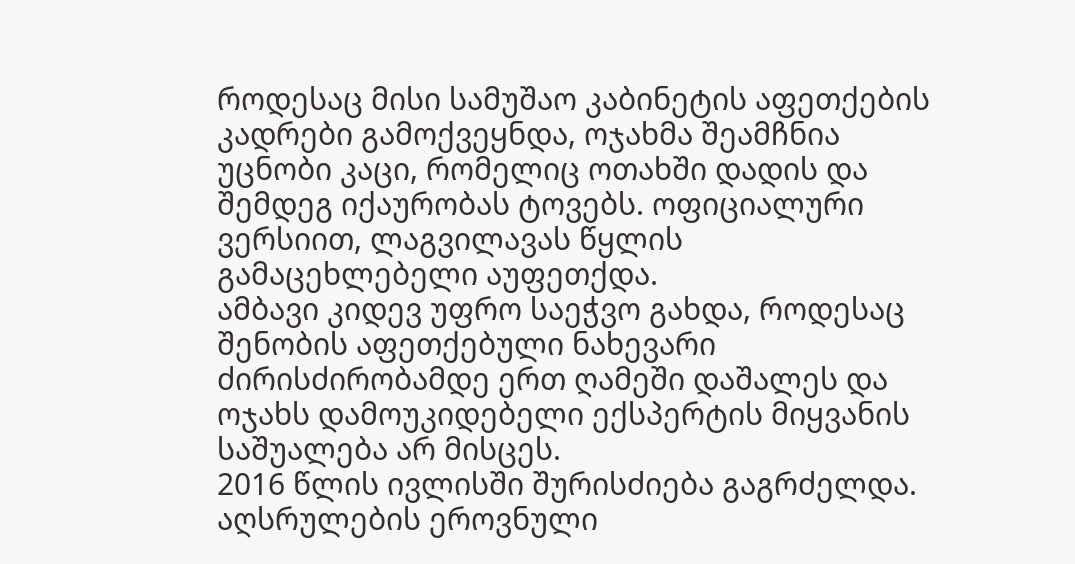როდესაც მისი სამუშაო კაბინეტის აფეთქების კადრები გამოქვეყნდა, ოჯახმა შეამჩნია უცნობი კაცი, რომელიც ოთახში დადის და შემდეგ იქაურობას ტოვებს. ოფიციალური ვერსიით, ლაგვილავას წყლის გამაცეხლებელი აუფეთქდა.
ამბავი კიდევ უფრო საეჭვო გახდა, როდესაც შენობის აფეთქებული ნახევარი ძირისძირობამდე ერთ ღამეში დაშალეს და ოჯახს დამოუკიდებელი ექსპერტის მიყვანის საშუალება არ მისცეს.
2016 წლის ივლისში შურისძიება გაგრძელდა. აღსრულების ეროვნული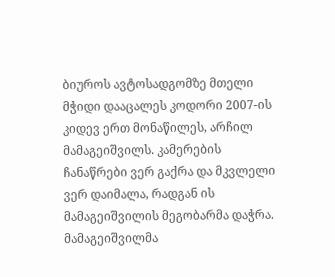ბიუროს ავტოსადგომზე მთელი მჭიდი დააცალეს კოდორი 2007-ის კიდევ ერთ მონაწილეს, არჩილ მამაგეიშვილს. კამერების ჩანაწრები ვერ გაქრა და მკვლელი ვერ დაიმალა, რადგან ის მამაგეიშვილის მეგობარმა დაჭრა.
მამაგეიშვილმა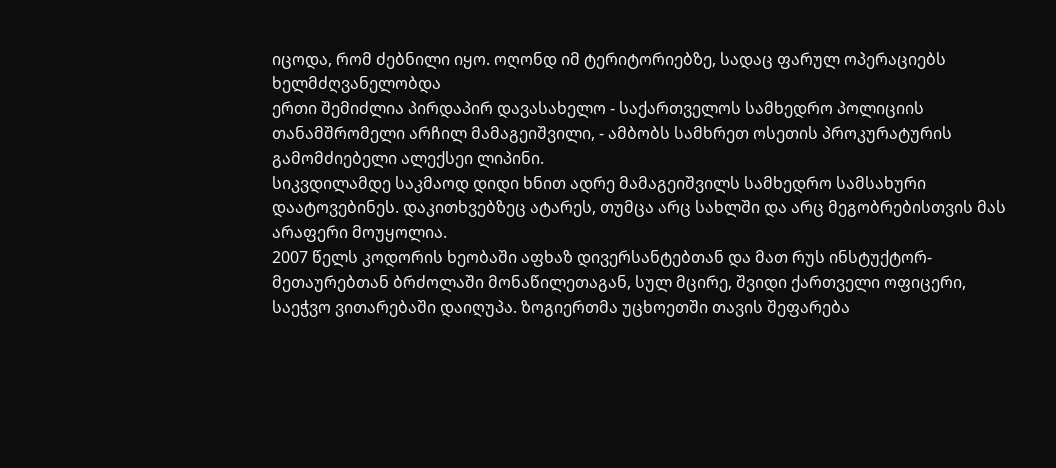იცოდა, რომ ძებნილი იყო. ოღონდ იმ ტერიტორიებზე, სადაც ფარულ ოპერაციებს ხელმძღვანელობდა
ერთი შემიძლია პირდაპირ დავასახელო - საქართველოს სამხედრო პოლიციის თანამშრომელი არჩილ მამაგეიშვილი, - ამბობს სამხრეთ ოსეთის პროკურატურის გამომძიებელი ალექსეი ლიპინი.
სიკვდილამდე საკმაოდ დიდი ხნით ადრე მამაგეიშვილს სამხედრო სამსახური დაატოვებინეს. დაკითხვებზეც ატარეს, თუმცა არც სახლში და არც მეგობრებისთვის მას არაფერი მოუყოლია.
2007 წელს კოდორის ხეობაში აფხაზ დივერსანტებთან და მათ რუს ინსტუქტორ-მეთაურებთან ბრძოლაში მონაწილეთაგან, სულ მცირე, შვიდი ქართველი ოფიცერი, საეჭვო ვითარებაში დაიღუპა. ზოგიერთმა უცხოეთში თავის შეფარება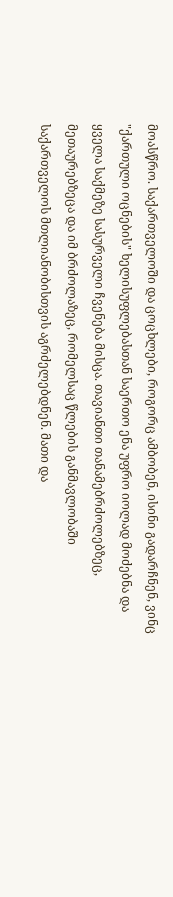მოასწრო. საქართველოში და ცოცხლები, როგორც ამბობენ, ისინი გადარჩნენ, ვინც "ქართული ოცნების" ხელისუფლებასთან საერთო ენა უფრო იოლად მოძებნა და ყველა საქმეზე სასურველი ჩვენება მისცა. თავიანთი თანამებრძოლებზეც, მეთაურებზეცა და იმ ბრძოლაზეც, რომელსაც წლების განმავლობაში საქართველოს მთლიანობისთვის აგრძელებდნენ. მათი და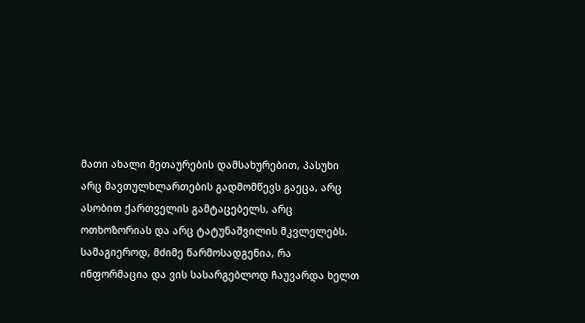მათი ახალი მეთაურების დამსახურებით, პასუხი არც მავთულხლართების გადმომწევს გაეცა, არც ასობით ქართველის გამტაცებელს, არც ოთხოზორიას და არც ტატუნაშვილის მკვლელებს. სამაგიეროდ, მძიმე წარმოსადგენია, რა ინფორმაცია და ვის სასარგებლოდ ჩაუვარდა ხელთ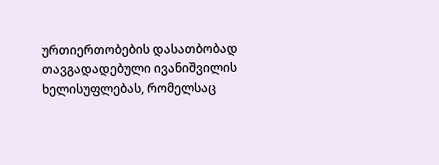ურთიერთობების დასათბობად თავგადადებული ივანიშვილის ხელისუფლებას, რომელსაც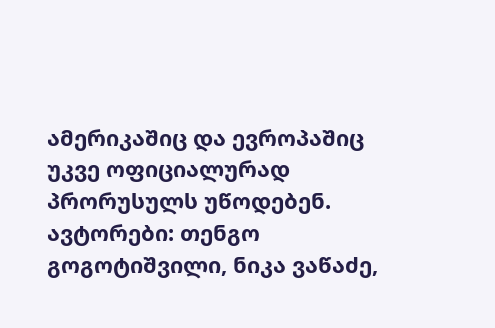ამერიკაშიც და ევროპაშიც უკვე ოფიციალურად პრორუსულს უწოდებენ.
ავტორები: თენგო გოგოტიშვილი, ნიკა ვაწაძე,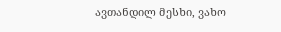ავთანდილ მესხი, ვახო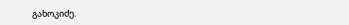გახოკიძე.